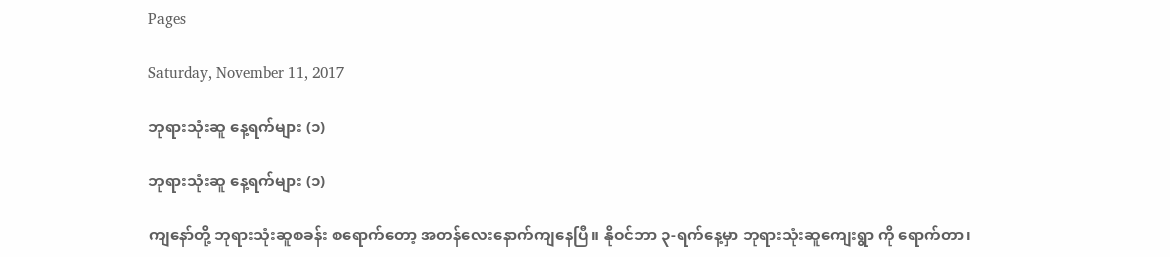Pages

Saturday, November 11, 2017

ဘုရားသုံးဆူ နေ့ရက်များ (၁)

ဘုရားသုံးဆူ နေ့ရက်များ (၁)

ကျနော်တို့ ဘုရားသုံးဆူစခန်း စရောက်တော့ အတန်လေးနောက်ကျနေပြီ။ နိုဝင်ဘာ ၃-ရက်နေ့မှာ ဘုရားသုံးဆူကျေးရွာ ကို ရောက်တာ၊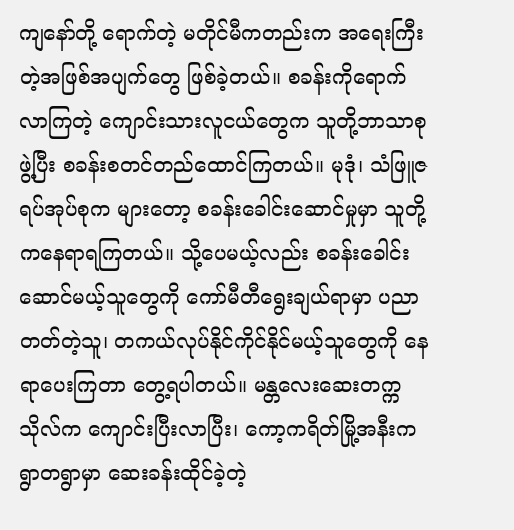ကျနော်တို့ ရောက်တဲ့ မတိုင်မီကတည်းက အရေးကြီးတဲ့အဖြစ်အပျက်တွေ ဖြစ်ခဲ့တယ်။ စခန်းကိုရောက် လာကြတဲ့ ကျောင်းသားလူငယ်တွေက သူတို့ဘာသာစုဖွဲ့ပြီး စခန်းစတင်တည်ထောင်ကြတယ်။ မုဒုံ၊ သံဖြူဇရပ်အုပ်စုက များတော့ စခန်းခေါင်းဆောင်မှုမှာ သူတို့ကနေရာရကြတယ်။ သို့ပေမယ့်လည်း စခန်းခေါင်းဆောင်မယ့်သူတွေကို ကော်မီတီရွေးချယ်ရာမှာ ပညာတတ်တဲ့သူ၊ တကယ်လုပ်နိုင်ကိုင်နိုင်မယ့်သူတွေကို နေရာပေးကြတာ တွေ့ရပါတယ်။ မန္တလေးဆေးတက္ကသိုလ်က ကျောင်းပြီးလာပြီး၊ ကော့ကရိတ်မြို့အနီးက ရွာတရွာမှာ ဆေးခန်းထိုင်ခဲ့တဲ့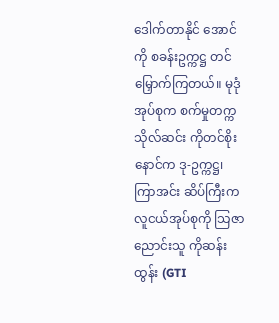ဒေါက်တာနိုင် အောင်ကို စခန်းဥက္ကဋ္ဌ တင်မြှောက်ကြတယ်။ မုဒုံအုပ်စုက စက်မှုတက္ကသိုလ်ဆင်း ကိုတင်စိုးနောင်က ဒု-ဥက္ကဋ္ဌ၊ ကြာအင်း ဆိပ်ကြီးက လူငယ်အုပ်စုကို သြဇာညောင်းသူ ကိုဆန်းထွန်း (GTI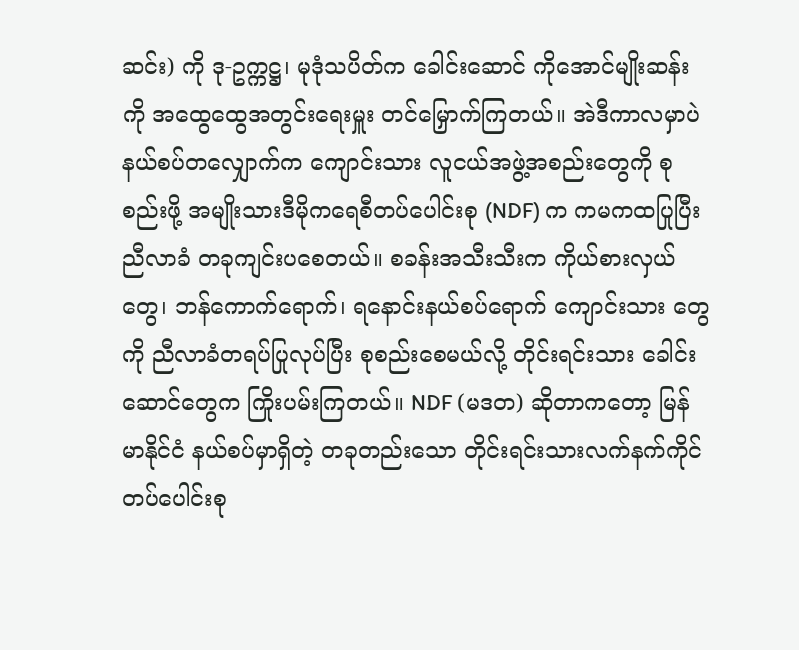ဆင်း) ကို ဒု-ဥက္ကဋ္ဌ၊ မုဒုံသပိတ်က ခေါင်းဆောင် ကိုအောင်မျိုးဆန်းကို အထွေထွေအတွင်းရေးမှူး တင်မြှောက်ကြတယ်။ အဲဒီကာလမှာပဲ နယ်စပ်တလျှောက်က ကျောင်းသား လူငယ်အဖွဲ့အစည်းတွေကို စုစည်းဖို့ အမျိုးသားဒီမိုကရေစီတပ်ပေါင်းစု (NDF) က ကမကထပြုပြီး ညီလာခံ တခုကျင်းပစေတယ်။ စခန်းအသီးသီးက ကိုယ်စားလှယ်တွေ၊ ဘန်ကောက်ရောက်၊ ရနောင်းနယ်စပ်ရောက် ကျောင်းသား တွေကို ညီလာခံတရပ်ပြုလုပ်ပြီး စုစည်းစေမယ်လို့ တိုင်းရင်းသား ခေါင်းဆောင်တွေက ကြိုးပမ်းကြတယ်။ NDF (မဒတ) ဆိုတာကတော့ မြန်မာနိုင်ငံ နယ်စပ်မှာရှိတဲ့ တခုတည်းသော တိုင်းရင်းသားလက်နက်ကိုင် တပ်ပေါင်းစု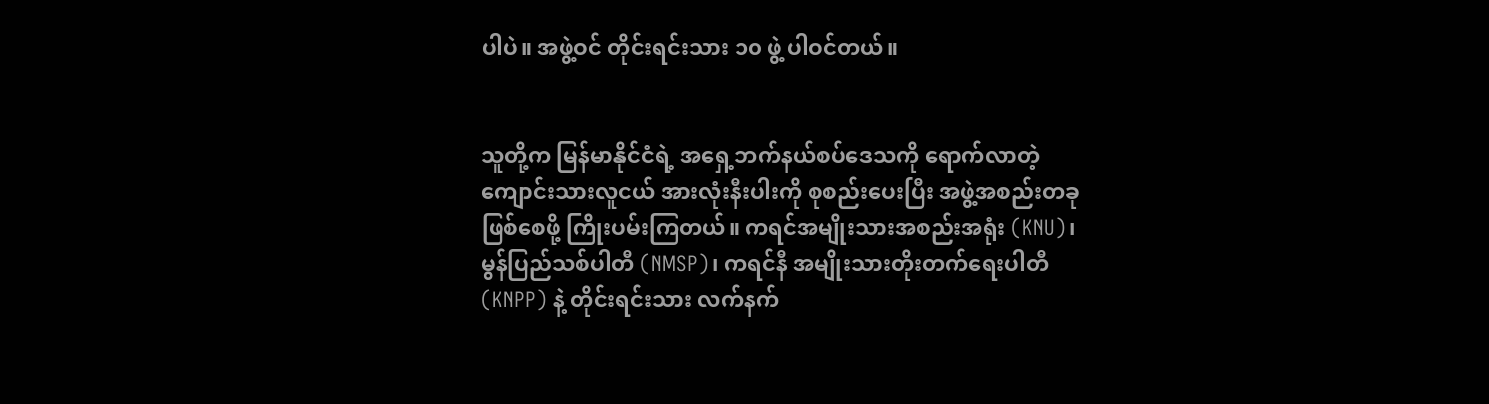ပါပဲ။ အဖွဲ့ဝင် တိုင်းရင်းသား ၁၀ ဖွဲ့ ပါဝင်တယ်။


သူတို့က မြန်မာနိုင်ငံရဲ့ အရှေ့ဘက်နယ်စပ်ဒေသကို ရောက်လာတဲ့ ကျောင်းသားလူငယ် အားလုံးနီးပါးကို စုစည်းပေးပြီး အဖွဲ့အစည်းတခု ဖြစ်စေဖို့ ကြိုးပမ်းကြတယ်။ ကရင်အမျိုးသားအစည်းအရုံး (KNU)၊ မွန်ပြည်သစ်ပါတီ (NMSP)၊ ကရင်နီ အမျိုးသားတိုးတက်ရေးပါတီ (KNPP) နဲ့ တိုင်းရင်းသား လက်နက်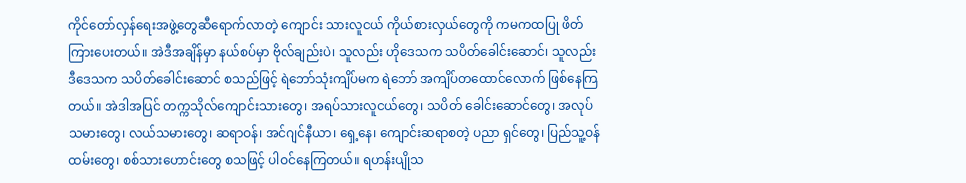ကိုင်တော်လှန်ရေးအဖွဲ့တွေဆီရောက်လာတဲ့ ကျောင်း သားလူငယ် ကိုယ်စားလှယ်တွေကို ကမကထပြု ဖိတ်ကြားပေးတယ်။ အဲဒီအချိန်မှာ နယ်စပ်မှာ ဗိုလ်ချည်းပဲ၊ သူလည်း ဟိုဒေသက သပိတ်ခေါင်းဆောင်၊ သူလည်း ဒီဒေသက သပိတ်ခေါင်းဆောင် စသည်ဖြင့် ရဲဘော်သုံးကျိပ်မက ရဲဘော် အကျိပ်တထောင်လောက် ဖြစ်နေကြတယ်။ အဲဒါအပြင် တက္ကသိုလ်ကျောင်းသားတွေ၊ အရပ်သားလူငယ်တွေ၊ သပိတ် ခေါင်းဆောင်တွေ၊ အလုပ်သမားတွေ၊ လယ်သမားတွေ၊ ဆရာဝန်၊ အင်ဂျင်နီယာ၊ ရှေ့နေ၊ ကျောင်းဆရာစတဲ့ ပညာ ရှင်တွေ၊ ပြည်သူ့ဝန်ထမ်းတွေ၊ စစ်သားဟောင်းတွေ စသဖြင့် ပါဝင်နေကြတယ်။ ရဟန်းပျိုသ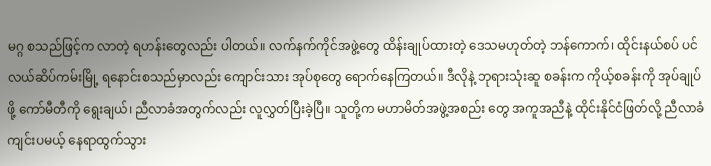မဂ္ဂ စသည်ဖြင့်က လာတဲ့ ရဟန်းတွေလည်း ပါတယ်။ လက်နက်ကိုင်အဖွဲ့တွေ ထိန်းချုပ်ထားတဲ့ ဒေသမဟုတ်တဲ့ ဘန်ကောက်၊ ထိုင်းနယ်စပ် ပင်လယ်ဆိပ်ကမ်းမြို့ ရနောင်းစသည်မှာလည်း ကျောင်းသား အုပ်စုတွေ ရောက်နေကြတယ်။ ဒီလိုနဲ့ ဘုရားသုံးဆူ စခန်းက ကိုယ့်စခန်းကို အုပ်ချုပ်ဖို့ ကော်မီတီကို ရွေးချယ်၊ ညီလာခံအတွက်လည်း လူလွှတ်ပြီးခဲ့ပြီ။ သူတို့က မဟာမိတ်အဖွဲ့အစည်း တွေ အကူအညီနဲ့ ထိုင်းနိုင်ငံဖြတ်လို့ ညီလာခံကျင်းပမယ့် နေရာထွက်သွား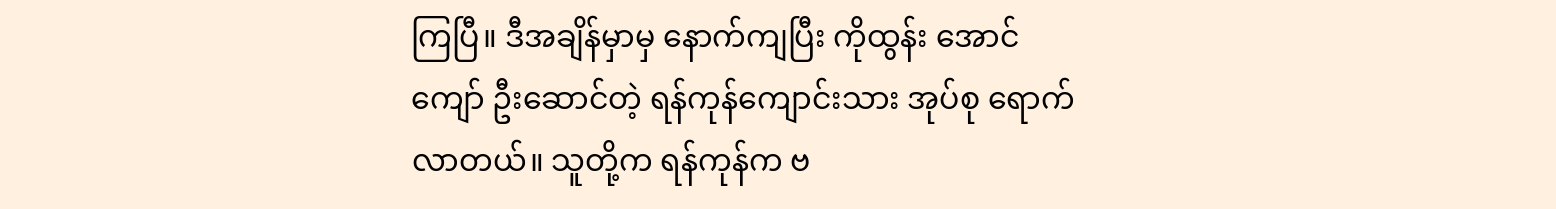ကြပြီ။ ဒီအချိန်မှာမှ နောက်ကျပြီး ကိုထွန်း အောင်ကျော် ဦးဆောင်တဲ့ ရန်ကုန်ကျောင်းသား အုပ်စု ရောက်လာတယ်။ သူတို့က ရန်ကုန်က ဗ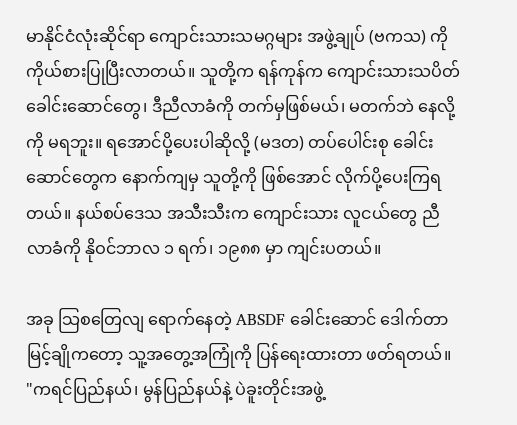မာနိုင်ငံလုံးဆိုင်ရာ ကျောင်းသားသမဂ္ဂများ အဖွဲ့ချုပ် (ဗကသ) ကို ကိုယ်စားပြုပြီးလာတယ်။ သူတို့က ရန်ကုန်က ကျောင်းသားသပိတ် ခေါင်းဆောင်တွေ၊ ဒီညီလာခံကို တက်မှဖြစ်မယ်၊ မတက်ဘဲ နေလို့ကို မရဘူး။ ရအောင်ပို့ပေးပါဆိုလို့ (မဒတ) တပ်ပေါင်းစု ခေါင်းဆောင်တွေက နောက်ကျမှ သူတို့ကို ဖြစ်အောင် လိုက်ပို့ပေးကြရတယ်။ နယ်စပ်ဒေသ အသီးသီးက ကျောင်းသား လူငယ်တွေ ညီလာခံကို နိုဝင်ဘာလ ၁ ရက်၊ ၁၉၈၈ မှာ ကျင်းပတယ်။

အခု သြစတြေလျ ရောက်နေတဲ့ ABSDF ခေါင်းဆောင် ဒေါက်တာမြင့်ချိုကတော့ သူ့အတွေ့အကြုံကို ပြန်ရေးထားတာ ဖတ်ရတယ်။ "ကရင်ပြည်နယ်၊ မွန်ပြည်နယ်နဲ့ ပဲခူးတိုင်းအဖွဲ့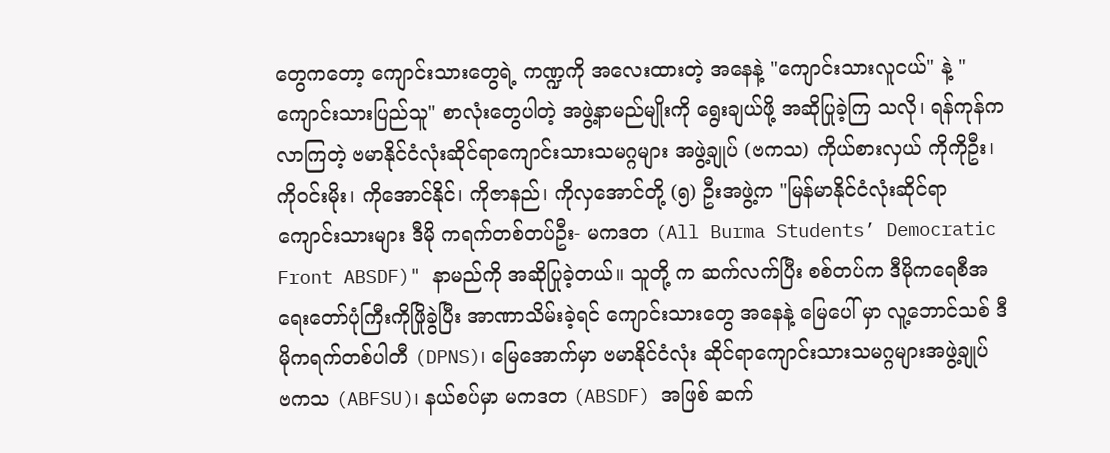တွေကတော့ ကျောင်းသားတွေရဲ့ ကဏ္ဍကို အလေးထားတဲ့ အနေနဲ့ "ကျောင်းသားလူငယ်" နဲ့ "ကျောင်းသားပြည်သူ" စာလုံးတွေပါတဲ့ အဖွဲ့နာမည်မျိုးကို ရွေးချယ်ဖို့ အဆိုပြုခဲ့ကြ သလို၊ ရန်ကုန်ကလာကြတဲ့ ဗမာနိုင်ငံလုံးဆိုင်ရာကျောင်းသားသမဂ္ဂများ အဖွဲ့ချုပ် (ဗကသ) ကိုယ်စားလှယ် ကိုကိုဦး၊ ကိုဝင်းမိုး၊ ကိုအောင်နိုင်၊ ကိုဇာနည်၊ ကိုလှအောင်တို့ (၅) ဦးအဖွဲ့က "မြန်မာနိုင်ငံလုံးဆိုင်ရာ ကျောင်းသားများ ဒီမို ကရက်တစ်တပ်ဦး- မကဒတ (All Burma Students’ Democratic Front ABSDF)" နာမည်ကို အဆိုပြုခဲ့တယ်။ သူတို့ က ဆက်လက်ပြီး စစ်တပ်က ဒီမိုကရေစီအရေးတော်ပုံကြီးကိုဖြိုခွဲပြီး အာဏာသိမ်းခဲ့ရင် ကျောင်းသားတွေ အနေနဲ့ မြေပေါ် မှာ လူ့ဘောင်သစ် ဒီမိုကရက်တစ်ပါတီ (DPNS)၊ မြေအောက်မှာ ဗမာနိုင်ငံလုံး ဆိုင်ရာကျောင်းသားသမဂ္ဂများအဖွဲ့ချုပ်  ဗကသ (ABFSU)၊ နယ်စပ်မှာ မကဒတ (ABSDF) အဖြစ် ဆက်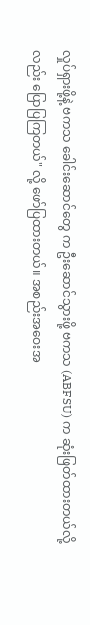လှုပ်ရှားဖို့နဲ့ ဗကသ ခေါင်းဆောင်တွေ က ဦးဆောင်သွားဖို့ ဗကသ (ABFSU) က ဆုံးဖြတ်ထားတယ်လို့လည်း ပြောပြကြတယ်" လို့ ဖော်ပြထားတယ်။ အစည်းအဝေးအ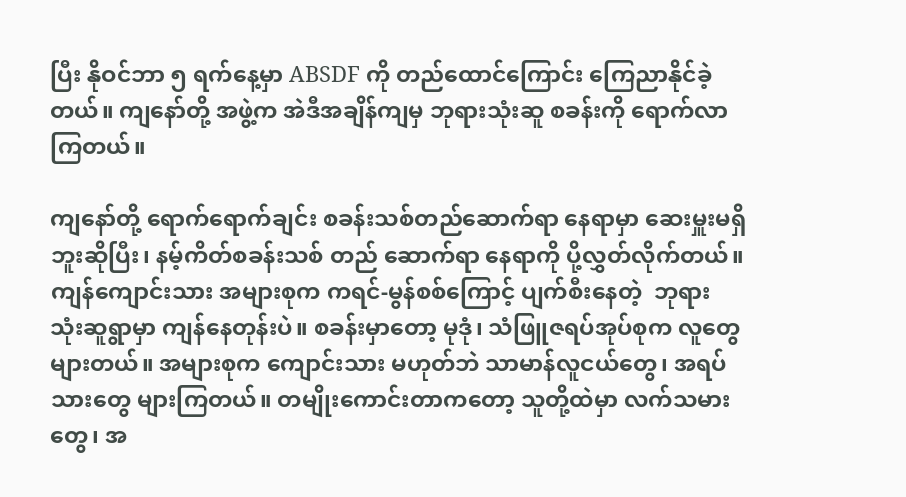ပြီး နိုဝင်ဘာ ၅ ရက်နေ့မှာ ABSDF ကို တည်ထောင်ကြောင်း ကြေညာနိုင်ခဲ့တယ်။ ကျနော်တို့ အဖွဲ့က အဲဒီအချိန်ကျမှ ဘုရားသုံးဆူ စခန်းကို ရောက်လာကြတယ်။

ကျနော်တို့ ရောက်ရောက်ချင်း စခန်းသစ်တည်ဆောက်ရာ နေရာမှာ ဆေးမှူးမရှိဘူးဆိုပြီး၊ နမ့်ကိတ်စခန်းသစ် တည် ဆောက်ရာ နေရာကို ပို့လွှတ်လိုက်တယ်။ ကျန်ကျောင်းသား အများစုက ကရင်-မွန်စစ်ကြောင့် ပျက်စီးနေတဲ့  ဘုရား သုံးဆူရွာမှာ ကျန်နေတုန်းပဲ။ စခန်းမှာတော့ မုဒုံ၊ သံဖြူဇရပ်အုပ်စုက လူတွေများတယ်။ အများစုက ကျောင်းသား မဟုတ်ဘဲ သာမာန်လူငယ်တွေ၊ အရပ်သားတွေ များကြတယ်။ တမျိုးကောင်းတာကတော့ သူတို့ထဲမှာ လက်သမား တွေ၊ အ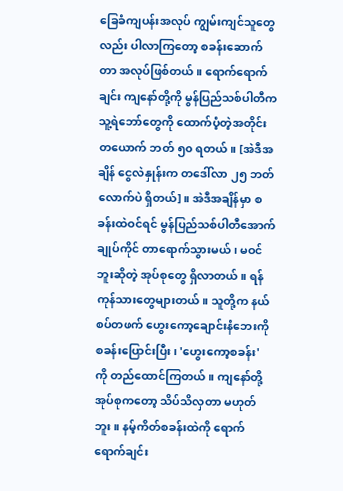ခြေခံကျပန်းအလုပ် ကျွမ်းကျင်သူတွေလည်း ပါလာကြတော့ စခန်းဆောက်တာ အလုပ်ဖြစ်တယ်။ ရောက်ရောက်ချင်း ကျနော်တို့ကို မွန်ပြည်သစ်ပါတီက သူ့ရဲဘော်တွေကို ထောက်ပံ့တဲ့အတိုင်း တယောက် ဘတ် ၅၀ ရတယ်။ [အဲဒီအချိန် ငွေလဲနှုန်းက တဒေါ်လာ ၂၅ ဘတ်လောက်ပဲ ရှိတယ်]။ အဲဒီအချိန်မှာ စခန်းထဲဝင်ရင် မွန်ပြည်သစ်ပါတီအောက် ချုပ်ကိုင် တာရောက်သွားမယ်၊ မဝင်ဘူးဆိုတဲ့ အုပ်စုတွေ ရှိလာတယ်။ ရန်ကုန်သားတွေများတယ်။ သူတို့က နယ်စပ်တဖက် ဟွေးကော့ချောင်းနံဘေးကို စခန်းပြောင်းပြီး၊ 'ဟွေးကော့စခန်း' ကို တည်ထောင်ကြတယ်။ ကျနော်တို့ အုပ်စုကတော့ သိပ်သိလှတာ မဟုတ်ဘူး။ နမ့်ကိတ်စခန်းထဲကို ရောက်ရောက်ချင်း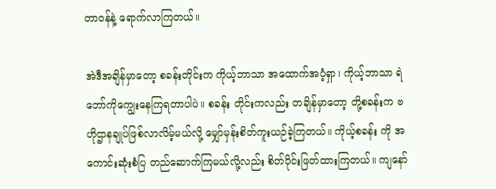တာဝန်နဲ့ ရောက်လာကြတယ်။

အဲဒီအချိန်မှာတော့ စခန်းတိုင်းက ကိုယ့်ဘာသာ အထောက်အပံ့ရှာ၊ ကိုယ့်ဘာသာ ရဲဘော်ကိုကျွေးနေကြရတာပါပဲ။ စခန်း တိုင်းကလည်း တချိန်မှာတော့ တို့စခန်းက ဗဟိုဌာနချုပ်ဖြစ်လာလိမ့်မယ်လို့ မျှော်မှန်းစိတ်ကူးယဉ်ခဲ့ကြတယ်။ ကိုယ့်စခန်း ကို အကောင်းဆုံးစံပြ တည်ဆောက်ကြမယ်လို့လည်း စိတ်ပိုင်းဖြတ်ထားကြတယ်။ ကျနော်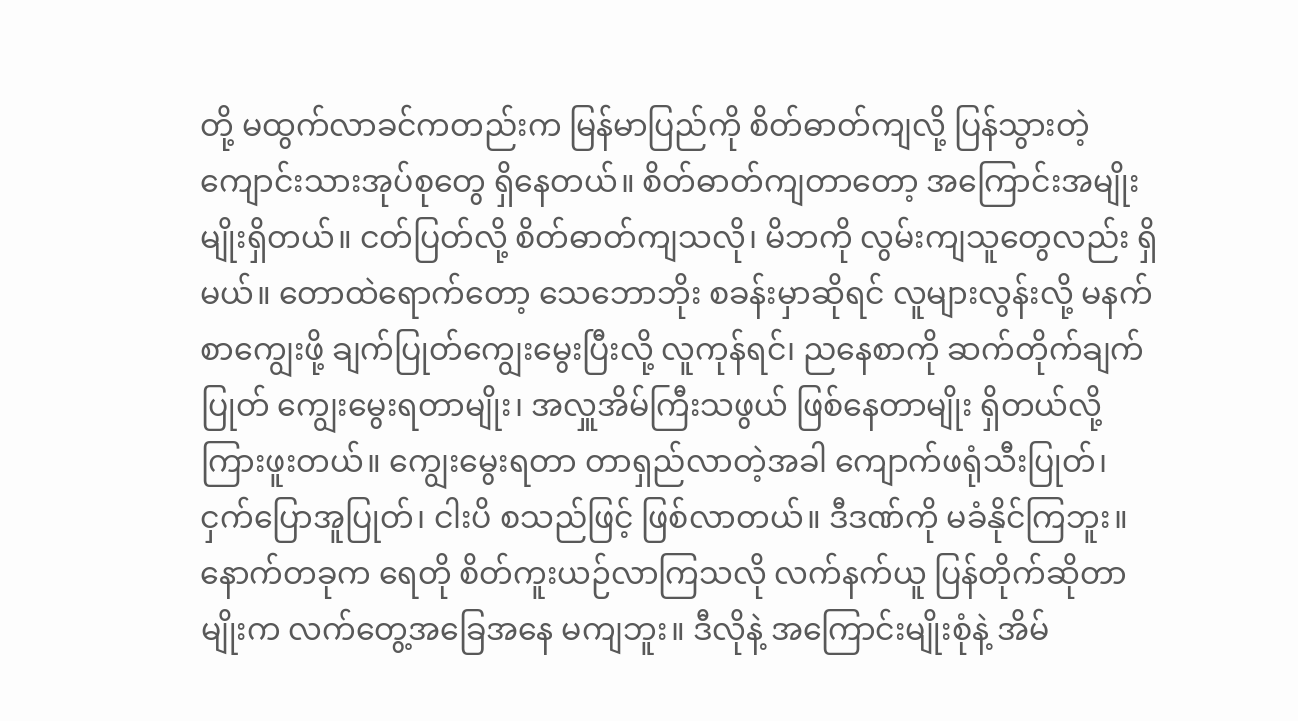တို့ မထွက်လာခင်ကတည်းက မြန်မာပြည်ကို စိတ်ဓာတ်ကျလို့ ပြန်သွားတဲ့ ကျောင်းသားအုပ်စုတွေ ရှိနေတယ်။ စိတ်ဓာတ်ကျတာတော့ အကြောင်းအမျိုး မျိုးရှိတယ်။ ငတ်ပြတ်လို့ စိတ်ဓာတ်ကျသလို၊ မိဘကို လွမ်းကျသူတွေလည်း ရှိမယ်။ တောထဲရောက်တော့ သေဘောဘိုး စခန်းမှာဆိုရင် လူများလွန်းလို့ မနက်စာကျွေးဖို့ ချက်ပြုတ်ကျွေးမွေးပြီးလို့ လူကုန်ရင်၊ ညနေစာကို ဆက်တိုက်ချက်ပြုတ် ကျွေးမွေးရတာမျိုး၊ အလှူအိမ်ကြီးသဖွယ် ဖြစ်နေတာမျိုး ရှိတယ်လို့ ကြားဖူးတယ်။ ကျွေးမွေးရတာ တာရှည်လာတဲ့အခါ ကျောက်ဖရုံသီးပြုတ်၊ ငှက်ပြောအူပြုတ်၊ ငါးပိ စသည်ဖြင့် ဖြစ်လာတယ်။ ဒီဒဏ်ကို မခံနိုင်ကြဘူး။ နောက်တခုက ရေတို စိတ်ကူးယဉ်လာကြသလို လက်နက်ယူ ပြန်တိုက်ဆိုတာမျိုးက လက်တွေ့အခြေအနေ မကျဘူး။ ဒီလိုနဲ့ အကြောင်းမျိုးစုံနဲ့ အိမ်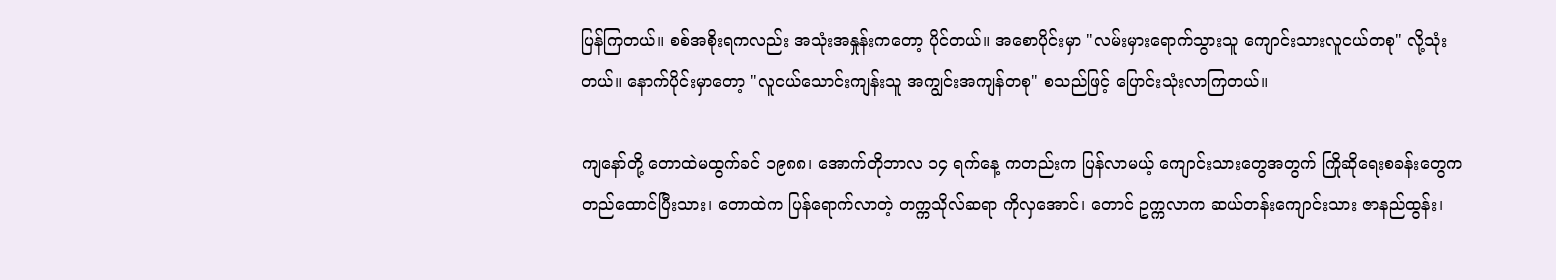ပြန်ကြတယ်။ စစ်အစိုးရကလည်း အသုံးအနှုန်းကတော့ ပိုင်တယ်။ အစောပိုင်းမှာ "လမ်းမှားရောက်သွားသူ ကျောင်းသားလူငယ်တစု" လို့သုံးတယ်။ နောက်ပိုင်းမှာတော့ "လူငယ်သောင်းကျန်းသူ အကျွင်းအကျန်တစု" စသည်ဖြင့် ပြောင်းသုံးလာကြတယ်။

ကျနော်တို့ တောထဲမထွက်ခင် ၁၉၈၈၊ အောက်တိုဘာလ ၁၄ ရက်နေ့ ကတည်းက ပြန်လာမယ့် ကျောင်းသားတွေအတွက် ကြိုဆိုရေးစခန်းတွေက တည်ထောင်ပြီးသား၊ တောထဲက ပြန်ရောက်လာတဲ့ တက္ကသိုလ်ဆရာ ကိုလှအောင်၊ တောင် ဥက္ကလာက ဆယ်တန်းကျောင်းသား ဇာနည်ထွန်း၊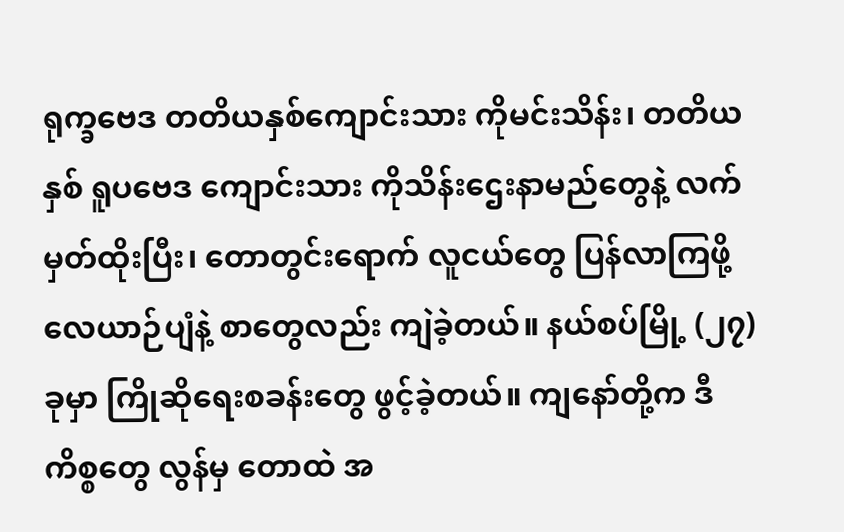ရုက္ခဗေဒ တတိယနှစ်ကျောင်းသား ကိုမင်းသိန်း၊ တတိယနှစ် ရူပဗေဒ ကျောင်းသား ကိုသိန်းဌေးနာမည်တွေနဲ့ လက်မှတ်ထိုးပြီး၊ တောတွင်းရောက် လူငယ်တွေ ပြန်လာကြဖို့ လေယာဉ်ပျံနဲ့ စာတွေလည်း ကျဲခဲ့တယ်။ နယ်စပ်မြို့ (၂၇) ခုမှာ ကြိုဆိုရေးစခန်းတွေ ဖွင့်ခဲ့တယ်။ ကျနော်တို့က ဒီကိစ္စတွေ လွန်မှ တောထဲ အ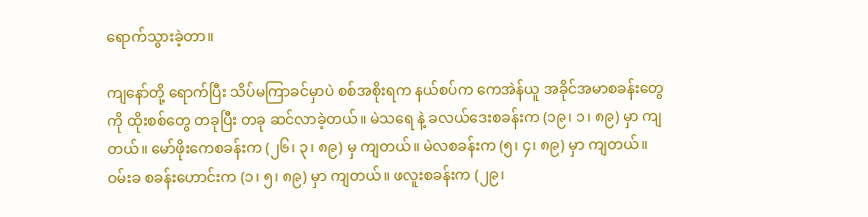ရောက်သွားခဲ့တာ။

ကျနော်တို့ ရောက်ပြီး သိပ်မကြာခင်မှာပဲ စစ်အစိုးရက နယ်စပ်က ကေအဲန်ယူ အခိုင်အမာစခန်းတွေကို ထိုးစစ်တွေ တခုပြီး တခု ဆင်လာခဲ့တယ်။ မဲသရေ နဲ့ ခလယ်ဒေးစခန်းက (၁၉၊ ၁၊ ၈၉) မှာ ကျတယ်။ မော်ဖိုးကေစခန်းက (၂၆၊ ၃၊ ၈၉) မှ ကျတယ်။ မဲလစခန်းက (၅၊ ၄၊ ၈၉) မှာ ကျတယ်။ ဝမ်းခ စခန်းဟောင်းက (၁၊ ၅၊ ၈၉) မှာ ကျတယ်။ ဖလူးစခန်းက (၂၉၊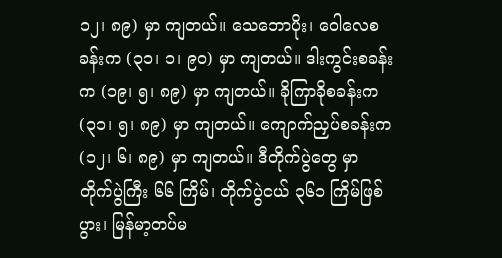၁၂၊ ၈၉) မှာ ကျတယ်။ သေဘောပိုး၊ ဝေါလေစခန်းက (၃၁၊ ၁၊ ၉၀) မှာ ကျတယ်။ ဒါးကွင်းစခန်းက (၁၉၊ ၅၊ ၈၉) မှာ ကျတယ်။ ခိုကြာခိုစခန်းက (၃၁၊ ၅၊ ၈၉) မှာ ကျတယ်။ ကျောက်ညှပ်စခန်းက (၁၂၊ ၆၊ ၈၉) မှာ ကျတယ်။ ဒီတိုက်ပွဲတွေ မှာ တိုက်ပွဲကြီး ၆၆ ကြိမ်၊ တိုက်ပွဲငယ် ၃၆၁ ကြိမ်ဖြစ်ပွား၊ မြန်မာ့တပ်မ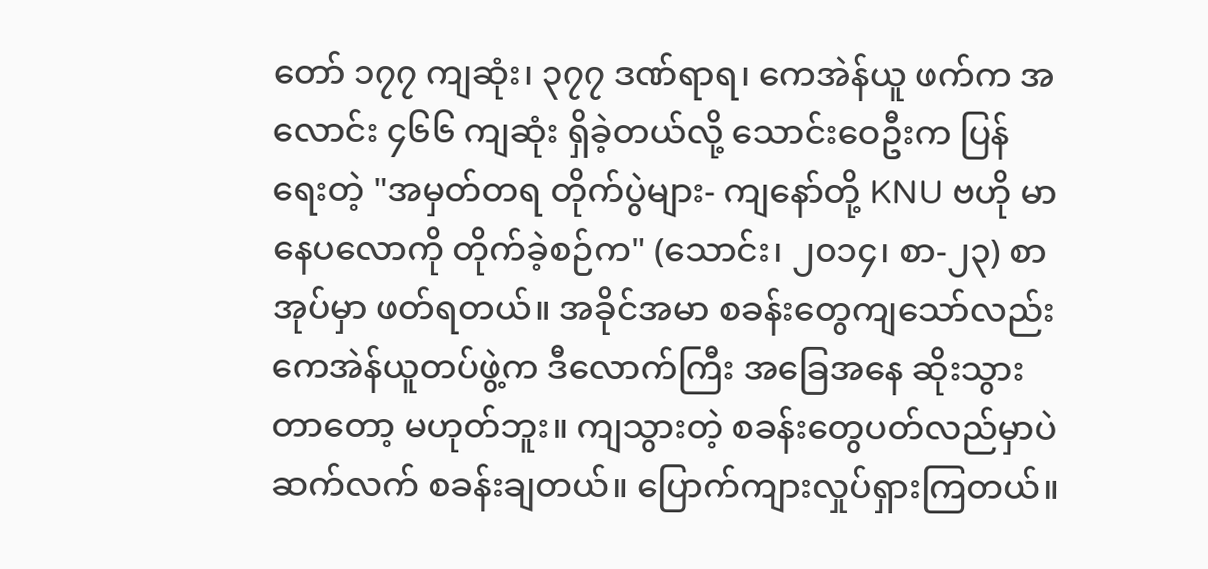တော် ၁၇၇ ကျဆုံး၊ ၃၇၇ ဒဏ်ရာရ၊ ကေအဲန်ယူ ဖက်က အလောင်း ၄၆၆ ကျဆုံး ရှိခဲ့တယ်လို့ သောင်းဝေဦးက ပြန်ရေးတဲ့ "အမှတ်တရ တိုက်ပွဲများ- ကျနော်တို့ KNU ဗဟို မာနေပလောကို တိုက်ခဲ့စဉ်က" (သောင်း၊ ၂၀၁၄၊ စာ-၂၃) စာအုပ်မှာ ဖတ်ရတယ်။ အခိုင်အမာ စခန်းတွေကျသော်လည်း ကေအဲန်ယူတပ်ဖွဲ့က ဒီလောက်ကြီး အခြေအနေ ဆိုးသွားတာတော့ မဟုတ်ဘူး။ ကျသွားတဲ့ စခန်းတွေပတ်လည်မှာပဲ ဆက်လက် စခန်းချတယ်။ ပြောက်ကျားလှုပ်ရှားကြတယ်။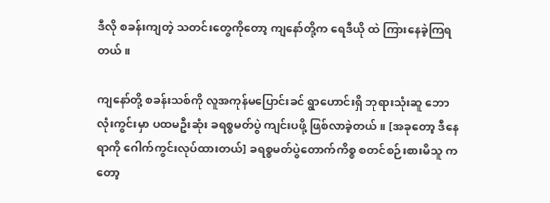ဒီလို စခန်းကျတဲ့ သတင်းတွေကိုတော့ ကျနော်တို့က ရေဒီယို ထဲ ကြားနေခဲ့ကြရတယ်။

ကျနော်တို့ စခန်းသစ်ကို လူအကုန်မပြောင်းခင် ရွာဟောင်းရှိ ဘုရားသုံးဆူ ဘောလုံးကွင်းမှာ ပထမဦးဆုံး ခရစ္စမတ်ပွဲ ကျင်းပဖို့ ဖြစ်လာခဲ့တယ်။ [အခုတော့ ဒီနေရာကို ဂေါက်ကွင်းလုပ်ထားတယ်] ခရစ္စမတ်ပွဲတောက်ကိစ္စ စတင်စဉ်းစားမိသူ ကတော့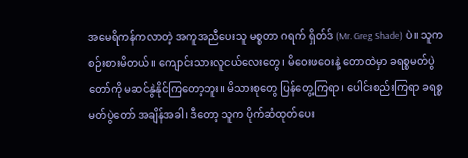အမေရိကန်ကလာတဲ့ အကူအညီပေးသူ မစ္စတာ ဂရက် ရှိတ်ဒ် (Mr. Greg Shade) ပဲ။ သူက စဉ်းစားမိတယ်။ ကျောင်းသားလူငယ်လေးတွေ၊ မိဝေးဖဝေးနဲ့ တောထဲမှာ ခရစ္စမတ်ပွဲတော်ကို မဆင်နွဲနိုင်ကြတော့ဘူး။ မိသားစုတွေ ပြန်တွေ့ကြရာ၊ ပေါင်းစည်းကြရာ ခရစ္စမတ်ပွဲတော် အချိန်အခါ၊ ဒီတော့ သူက ပိုက်ဆံထုတ်ပေး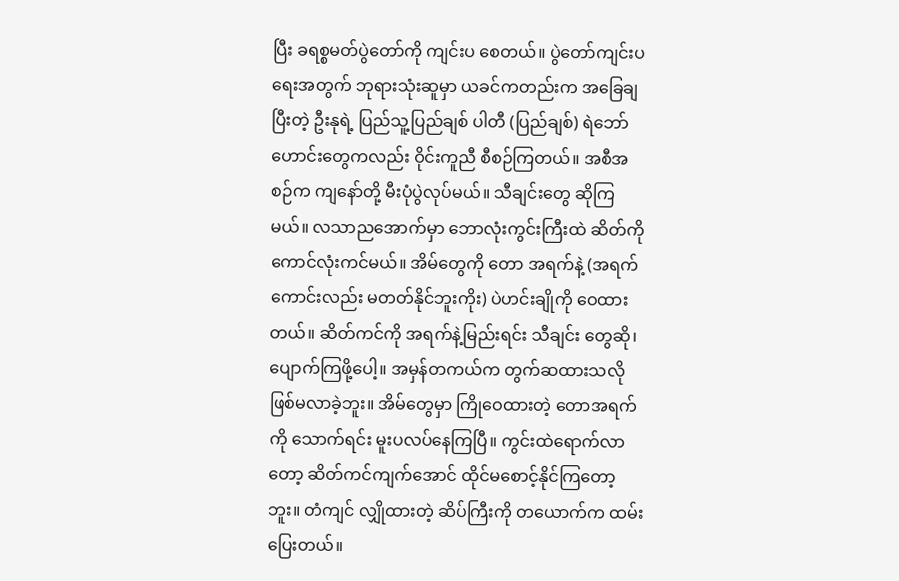ပြီး ခရစ္စမတ်ပွဲတော်ကို ကျင်းပ စေတယ်။ ပွဲတော်ကျင်းပရေးအတွက် ဘုရားသုံးဆူမှာ ယခင်ကတည်းက အခြေချပြီးတဲ့ ဦးနုရဲ့ ပြည်သူ့ပြည်ချစ် ပါတီ (ပြည်ချစ်) ရဲဘော်ဟောင်းတွေကလည်း ဝိုင်းကူညီ စီစဉ်ကြတယ်။ အစီအစဉ်က ကျနော်တို့ မီးပုံပွဲလုပ်မယ်။ သီချင်းတွေ ဆိုကြမယ်။ လသာညအောက်မှာ ဘောလုံးကွင်းကြီးထဲ ဆိတ်ကို ကောင်လုံးကင်မယ်။ အိမ်တွေကို တော အရက်နဲ့ (အရက်ကောင်းလည်း မတတ်နိုင်ဘူးကိုး) ပဲဟင်းချိုကို ဝေထားတယ်။ ဆိတ်ကင်ကို အရက်နဲ့မြည်းရင်း သီချင်း တွေဆို၊ ပျောက်ကြဖို့ပေါ့။ အမှန်တကယ်က တွက်ဆထားသလို ဖြစ်မလာခဲ့ဘူး။ အိမ်တွေမှာ ကြိုဝေထားတဲ့ တောအရက် ကို သောက်ရင်း မူးပလပ်နေကြပြီ။ ကွင်းထဲရောက်လာတော့ ဆိတ်ကင်ကျက်အောင် ထိုင်မစောင့်နိုင်ကြတော့ဘူး။ တံကျင် လျှိုထားတဲ့ ဆိပ်ကြီးကို တယောက်က ထမ်းပြေးတယ်။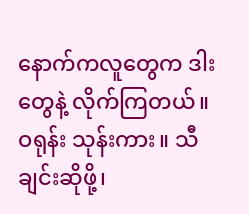နောက်ကလူတွေက ဒါးတွေနဲ့ လိုက်ကြတယ်။ ဝရုန်း သုန်းကား။ သီချင်းဆိုဖို့၊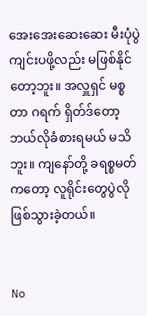အေးအေးဆေးဆေး မီးပုံပွဲကျင်းပဖို့လည်း မဖြစ်နိုင်တော့ဘူး။ အလှူရှင် မစ္စတာ ဂရက် ရှိတ်ဒ်တော့ ဘယ်လိုခံစားရမယ် မသိဘူး။ ကျနော်တို့ ခရစ္စမတ်ကတော့ လူရိုင်းတွေပွဲလို ဖြစ်သွားခဲ့တယ်။


No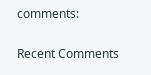comments:

Recent Comments